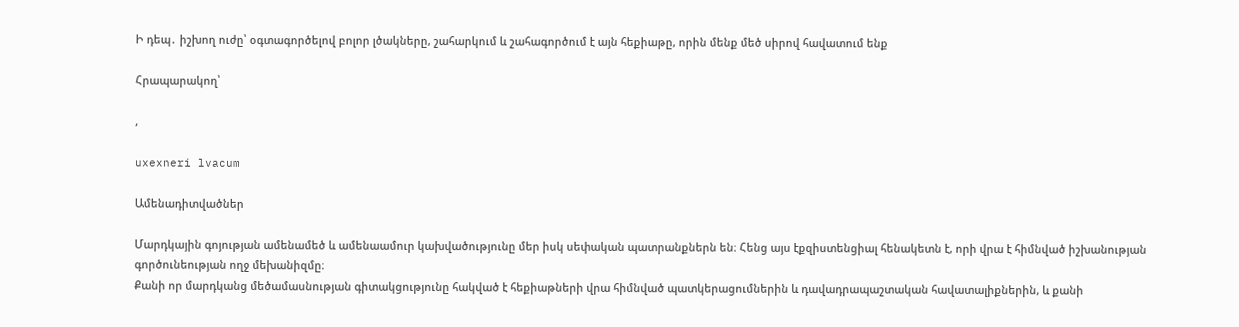Ի դեպ․ իշխող ուժը՝ օգտագործելով բոլոր լծակները, շահարկում և շահագործում է այն հեքիաթը, որին մենք մեծ սիրով հավատում ենք

Հրապարակող՝

,

uxexneri lvacum

Ամենադիտվածներ

Մարդկային գոյության ամենամեծ և ամենաամուր կախվածությունը մեր իսկ սեփական պատրանքներն են։ Հենց այս էքզիստենցիալ հենակետն է, որի վրա է հիմնված իշխանության գործունեության ողջ մեխանիզմը։
Քանի որ մարդկանց մեծամասնության գիտակցությունը հակված է հեքիաթների վրա հիմնված պատկերացումներին և դավադրապաշտական հավատալիքներին, և քանի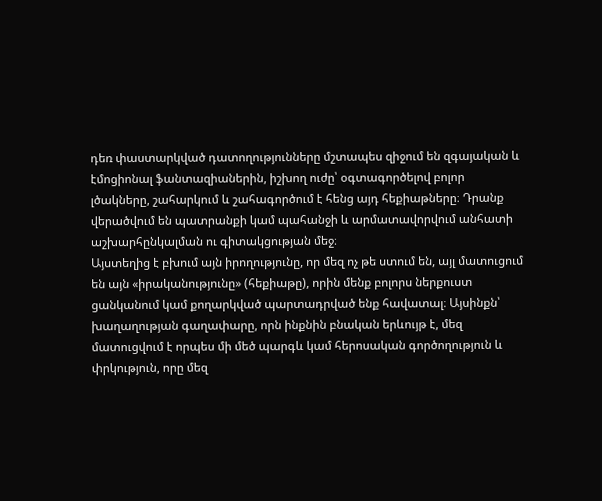դեռ փաստարկված դատողությունները մշտապես զիջում են զգայական և էմոցիոնալ ֆանտազիաներին, իշխող ուժը՝ օգտագործելով բոլոր լծակները, շահարկում և շահագործում է հենց այդ հեքիաթները։ Դրանք վերածվում են պատրանքի կամ պահանջի և արմատավորվում անհատի աշխարհընկալման ու գիտակցության մեջ։
Այստեղից է բխում այն իրողությունը, որ մեզ ոչ թե ստում են, այլ մատուցում են այն «իրականությունը» (հեքիաթը), որին մենք բոլորս ներքուստ ցանկանում կամ քողարկված պարտադրված ենք հավատալ։ Այսինքն՝ խաղաղության գաղափարը, որն ինքնին բնական երևույթ է, մեզ մատուցվում է որպես մի մեծ պարգև կամ հերոսական գործողություն և փրկություն, որը մեզ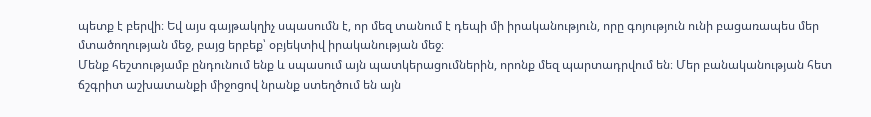պետք է բերվի։ Եվ այս գայթակղիչ սպասումն է, որ մեզ տանում է դեպի մի իրականություն, որը գոյություն ունի բացառապես մեր մտածողության մեջ, բայց երբեք՝ օբյեկտիվ իրականության մեջ։
Մենք հեշտությամբ ընդունում ենք և սպասում այն պատկերացումներին, որոնք մեզ պարտադրվում են։ Մեր բանականության հետ ճշգրիտ աշխատանքի միջոցով նրանք ստեղծում են այն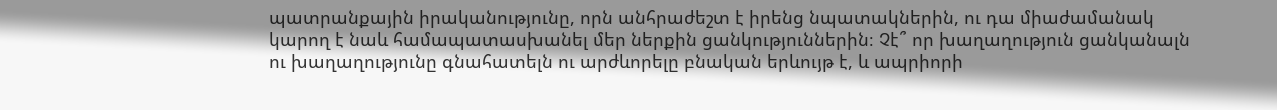պատրանքային իրականությունը, որն անհրաժեշտ է իրենց նպատակներին, ու դա միաժամանակ կարող է նաև համապատասխանել մեր ներքին ցանկություններին։ Չէ՞ որ խաղաղություն ցանկանալն ու խաղաղությունը գնահատելն ու արժևորելը բնական երևույթ է, և ապրիորի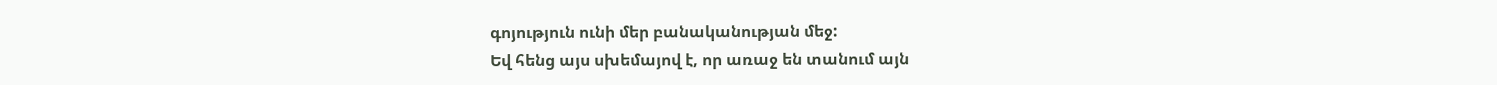գոյություն ունի մեր բանականության մեջ:
Եվ հենց այս սխեմայով է, որ առաջ են տանում այն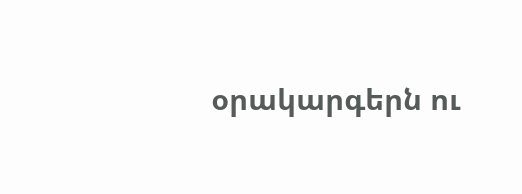օրակարգերն ու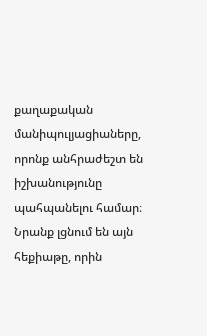քաղաքական մանիպուլյացիաները, որոնք անհրաժեշտ են իշխանությունը պահպանելու համար։ Նրանք լցնում են այն հեքիաթը, որին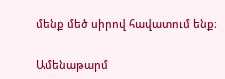մենք մեծ սիրով հավատում ենք։

Ամենաթարմ